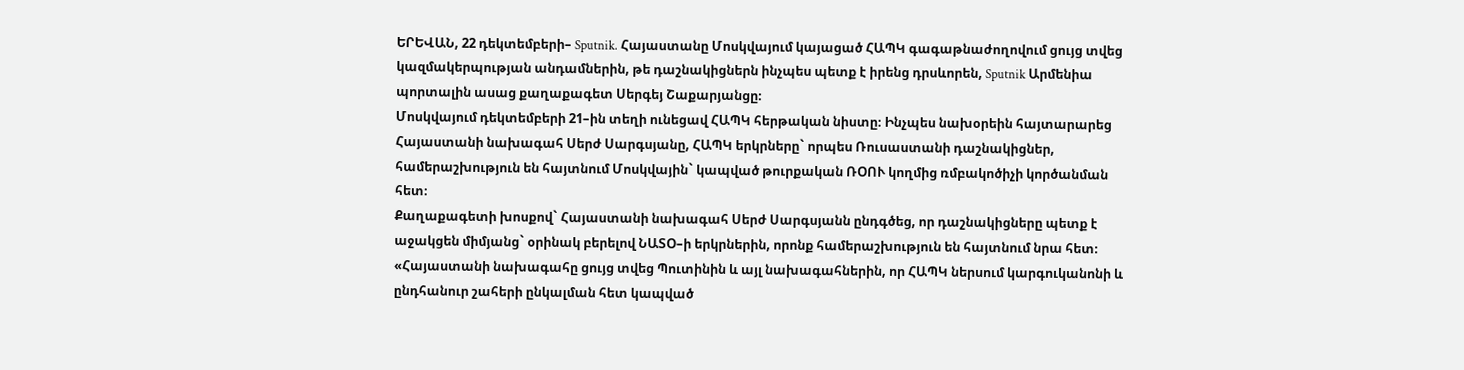ԵՐԵՎԱՆ, 22 դեկտեմբերի– Sputnik. Հայաստանը Մոսկվայում կայացած ՀԱՊԿ գագաթնաժողովում ցույց տվեց կազմակերպության անդամներին, թե դաշնակիցներն ինչպես պետք է իրենց դրսևորեն, Sputnik Արմենիա պորտալին ասաց քաղաքագետ Սերգեյ Շաքարյանցը։
Մոսկվայում դեկտեմբերի 21–ին տեղի ունեցավ ՀԱՊԿ հերթական նիստը։ Ինչպես նախօրեին հայտարարեց Հայաստանի նախագահ Սերժ Սարգսյանը, ՀԱՊԿ երկրները` որպես Ռուսաստանի դաշնակիցներ, համերաշխություն են հայտնում Մոսկվային` կապված թուրքական ՌՕՈՒ կողմից ռմբակոծիչի կործանման հետ։
Քաղաքագետի խոսքով` Հայաստանի նախագահ Սերժ Սարգսյանն ընդգծեց, որ դաշնակիցները պետք է աջակցեն միմյանց` օրինակ բերելով ՆԱՏՕ–ի երկրներին, որոնք համերաշխություն են հայտնում նրա հետ։
«Հայաստանի նախագահը ցույց տվեց Պուտինին և այլ նախագահներին, որ ՀԱՊԿ ներսում կարգուկանոնի և ընդհանուր շահերի ընկալման հետ կապված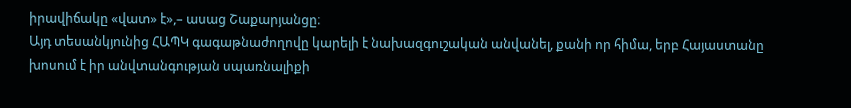իրավիճակը «վատ» է»,– ասաց Շաքարյանցը։
Այդ տեսանկյունից ՀԱՊԿ գագաթնաժողովը կարելի է նախազգուշական անվանել, քանի որ հիմա, երբ Հայաստանը խոսում է իր անվտանգության սպառնալիքի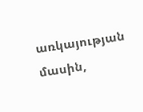առկայության մասին,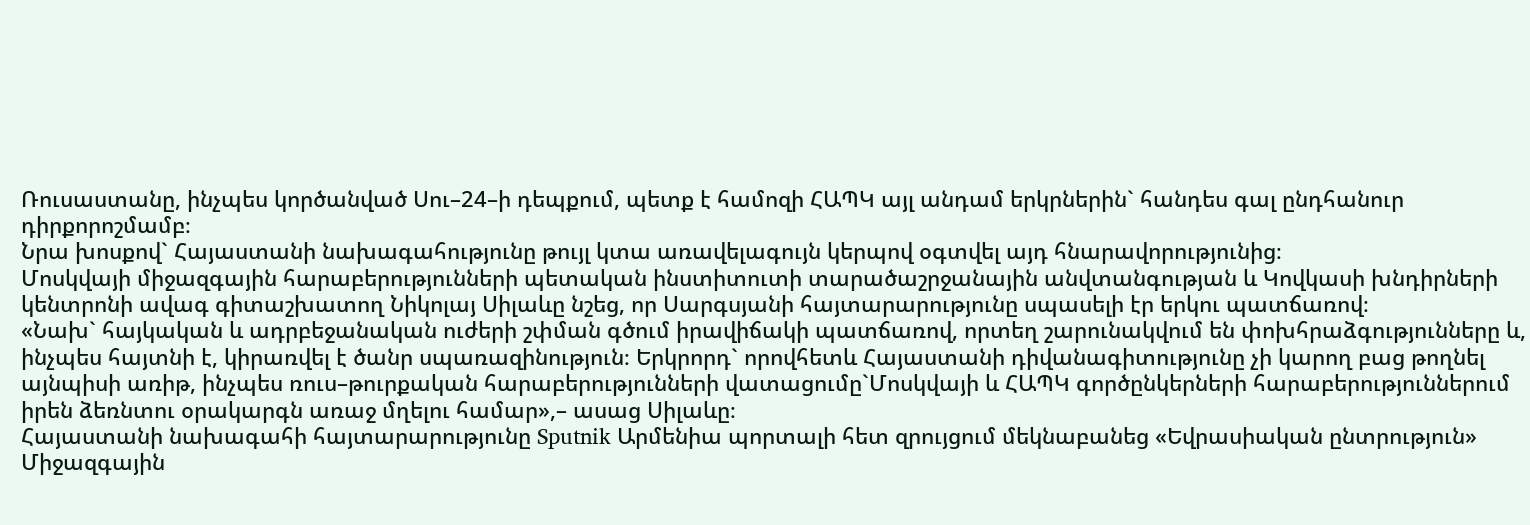Ռուսաստանը, ինչպես կործանված Սու–24–ի դեպքում, պետք է համոզի ՀԱՊԿ այլ անդամ երկրներին` հանդես գալ ընդհանուր դիրքորոշմամբ։
Նրա խոսքով` Հայաստանի նախագահությունը թույլ կտա առավելագույն կերպով օգտվել այդ հնարավորությունից։
Մոսկվայի միջազգային հարաբերությունների պետական ինստիտուտի տարածաշրջանային անվտանգության և Կովկասի խնդիրների կենտրոնի ավագ գիտաշխատող Նիկոլայ Սիլաևը նշեց, որ Սարգսյանի հայտարարությունը սպասելի էր երկու պատճառով։
«Նախ` հայկական և ադրբեջանական ուժերի շփման գծում իրավիճակի պատճառով, որտեղ շարունակվում են փոխհրաձգությունները և, ինչպես հայտնի է, կիրառվել է ծանր սպառազինություն։ Երկրորդ` որովհետև Հայաստանի դիվանագիտությունը չի կարող բաց թողնել այնպիսի առիթ, ինչպես ռուս–թուրքական հարաբերությունների վատացումը`Մոսկվայի և ՀԱՊԿ գործընկերների հարաբերություններում իրեն ձեռնտու օրակարգն առաջ մղելու համար»,– ասաց Սիլաևը։
Հայաստանի նախագահի հայտարարությունը Sputnik Արմենիա պորտալի հետ զրույցում մեկնաբանեց «Եվրասիական ընտրություն» Միջազգային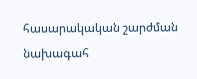հասարակական շարժման նախագահ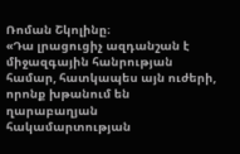Ռոման Շկոլինը։
«Դա լրացուցիչ ազդանշան է միջազգային հանրության համար, հատկապես այն ուժերի, որոնք խթանում են ղարաբաղյան հակամարտության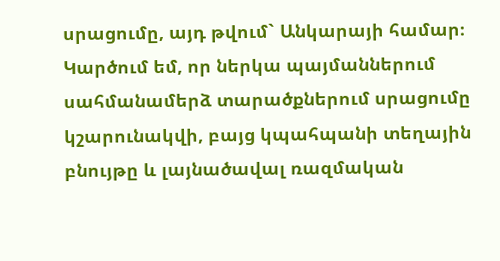սրացումը, այդ թվում` Անկարայի համար։ Կարծում եմ, որ ներկա պայմաններում սահմանամերձ տարածքներում սրացումը կշարունակվի, բայց կպահպանի տեղային բնույթը և լայնածավալ ռազմական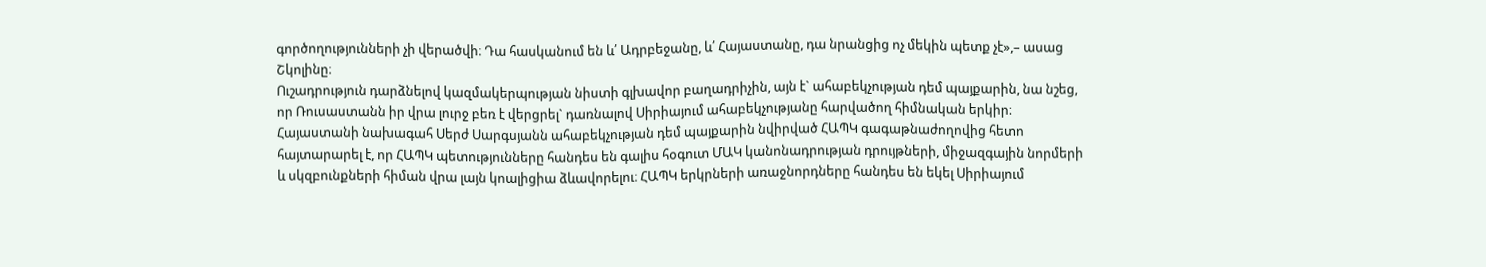գործողությունների չի վերածվի։ Դա հասկանում են և՛ Ադրբեջանը, և՛ Հայաստանը, դա նրանցից ոչ մեկին պետք չէ»,– ասաց Շկոլինը։
Ուշադրություն դարձնելով կազմակերպության նիստի գլխավոր բաղադրիչին, այն է` ահաբեկչության դեմ պայքարին, նա նշեց, որ Ռուսաստանն իր վրա լուրջ բեռ է վերցրել` դառնալով Սիրիայում ահաբեկչությանը հարվածող հիմնական երկիր։
Հայաստանի նախագահ Սերժ Սարգսյանն ահաբեկչության դեմ պայքարին նվիրված ՀԱՊԿ գագաթնաժողովից հետո հայտարարել է, որ ՀԱՊԿ պետությունները հանդես են գալիս հօգուտ ՄԱԿ կանոնադրության դրույթների, միջազգային նորմերի և սկզբունքների հիման վրա լայն կոալիցիա ձևավորելու։ ՀԱՊԿ երկրների առաջնորդները հանդես են եկել Սիրիայում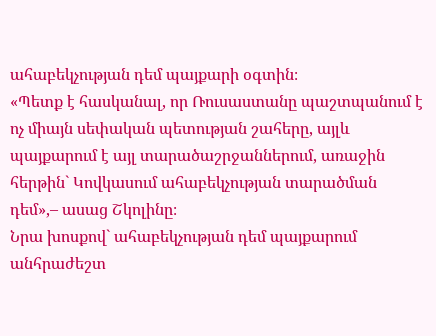ահաբեկչության դեմ պայքարի օգտին։
«Պետք է հասկանալ, որ Ռուսաստանը պաշտպանում է ոչ միայն սեփական պետության շահերը, այլև պայքարում է այլ տարածաշրջաններում, առաջին հերթին` Կովկասում ահաբեկչության տարածման դեմ»,– ասաց Շկոլինը։
Նրա խոսքով` ահաբեկչության դեմ պայքարում անհրաժեշտ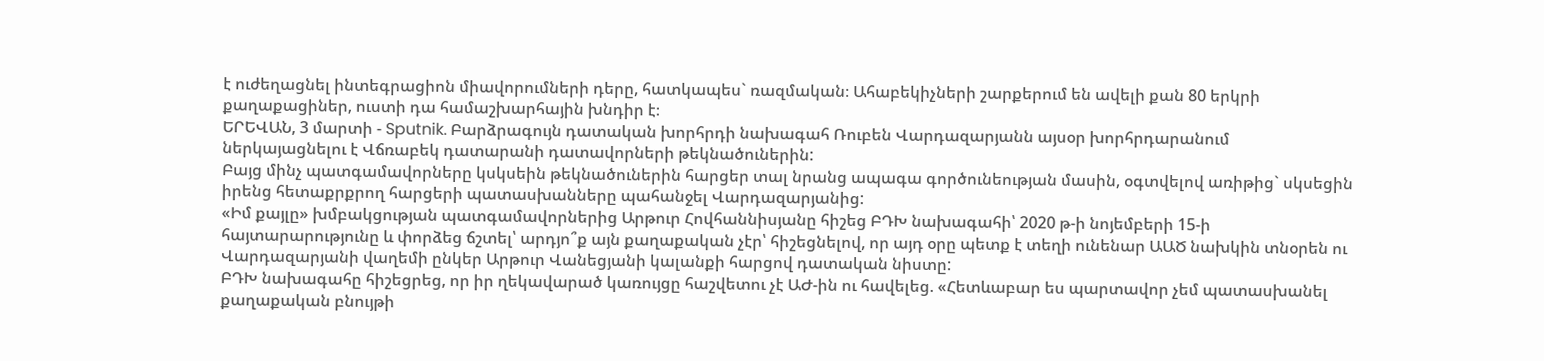է ուժեղացնել ինտեգրացիոն միավորումների դերը, հատկապես` ռազմական։ Ահաբեկիչների շարքերում են ավելի քան 80 երկրի քաղաքացիներ, ուստի դա համաշխարհային խնդիր է։
ԵՐԵՎԱՆ, 3 մարտի - Sputnik. Բարձրագույն դատական խորհրդի նախագահ Ռուբեն Վարդազարյանն այսօր խորհրդարանում ներկայացնելու է Վճռաբեկ դատարանի դատավորների թեկնածուներին:
Բայց մինչ պատգամավորները կսկսեին թեկնածուներին հարցեր տալ նրանց ապագա գործունեության մասին, օգտվելով առիթից` սկսեցին իրենց հետաքրքրող հարցերի պատասխանները պահանջել Վարդազարյանից:
«Իմ քայլը» խմբակցության պատգամավորներից Արթուր Հովհաննիսյանը հիշեց ԲԴԽ նախագահի՝ 2020 թ-ի նոյեմբերի 15-ի հայտարարությունը և փորձեց ճշտել՝ արդյո՞ք այն քաղաքական չէր՝ հիշեցնելով, որ այդ օրը պետք է տեղի ունենար ԱԱԾ նախկին տնօրեն ու Վարդազարյանի վաղեմի ընկեր Արթուր Վանեցյանի կալանքի հարցով դատական նիստը:
ԲԴԽ նախագահը հիշեցրեց, որ իր ղեկավարած կառույցը հաշվետու չէ ԱԺ-ին ու հավելեց. «Հետևաբար ես պարտավոր չեմ պատասխանել քաղաքական բնույթի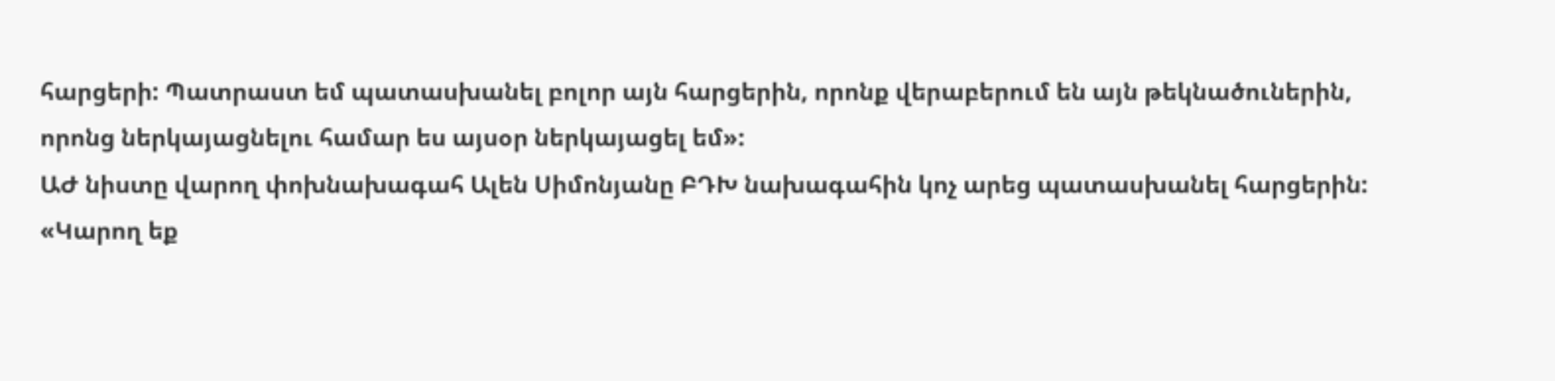հարցերի: Պատրաստ եմ պատասխանել բոլոր այն հարցերին, որոնք վերաբերում են այն թեկնածուներին, որոնց ներկայացնելու համար ես այսօր ներկայացել եմ»:
ԱԺ նիստը վարող փոխնախագահ Ալեն Սիմոնյանը ԲԴԽ նախագահին կոչ արեց պատասխանել հարցերին:
«Կարող եք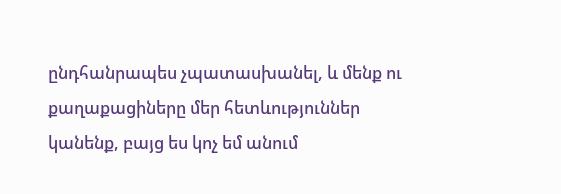ընդհանրապես չպատասխանել, և մենք ու քաղաքացիները մեր հետևություններ կանենք, բայց ես կոչ եմ անում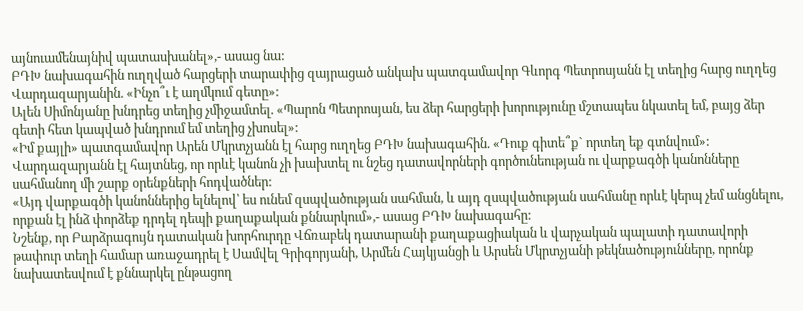այնուամենայնիվ պատասխանել»,- ասաց նա:
ԲԴԽ նախագահին ուղղված հարցերի տարափից զայրացած անկախ պատգամավոր Գևորգ Պետրոսյանն էլ տեղից հարց ուղղեց Վարդազարյանին. «Ինչո՞ւ է աղմկում գետը»:
Ալեն Սիմոնյանը խնդրեց տեղից չմիջամտել. «Պարոն Պետրոսյան, ես ձեր հարցերի խորությունը մշտապես նկատել եմ, բայց ձեր գետի հետ կապված խնդրում եմ տեղից չխոսել»:
«Իմ քայլի» պատգամավոր Արեն Մկրտչյանն էլ հարց ուղղեց ԲԴԽ նախագահին. «Դուք գիտե՞ք` որտեղ եք գտնվում»:
Վարդազարյանն էլ հայտնեց, որ որևէ կանոն չի խախտել ու նշեց դատավորների գործունեության ու վարքագծի կանոնները սահմանող մի շարք օրենքների հոդվածներ:
«Այդ վարքագծի կանոններից ելնելով՝ ես ունեմ զսպվածության սահման, և այդ զսպվածության սահմանը որևէ կերպ չեմ անցնելու, որքան էլ ինձ փորձեք դրդել դեպի քաղաքական քննարկում»,- ասաց ԲԴԽ նախագահը:
Նշենք, որ Բարձրագույն դատական խորհուրդը Վճռաբեկ դատարանի քաղաքացիական և վարչական պալատի դատավորի թափուր տեղի համար առաջադրել է Սամվել Գրիգորյանի, Արմեն Հայկյանցի և Արսեն Մկրտչյանի թեկնածությունները, որոնք նախատեսվում է քննարկել ընթացող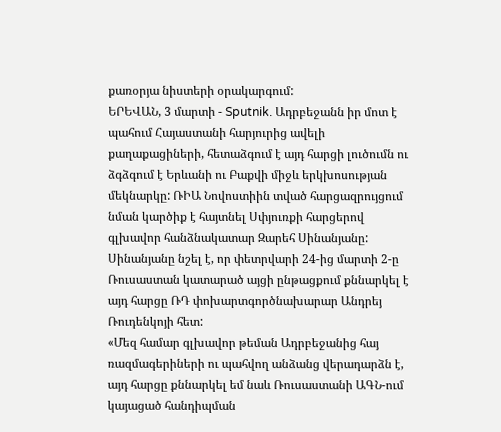քառօրյա նիստերի օրակարգում:
ԵՐԵՎԱՆ, 3 մարտի - Sputnik. Ադրբեջանն իր մոտ է պահում Հայաստանի հարյուրից ավելի քաղաքացիների, հետաձգում է այդ հարցի լուծումն ու ձգձգում է Երևանի ու Բաքվի միջև երկխոսության մեկնարկը: ՌԻԱ Նովոստիին տված հարցազրույցում նման կարծիք է հայտնել Սփյուռքի հարցերով գլխավոր հանձնակատար Զարեհ Սինանյանը:
Սինանյանը նշել է, որ փետրվարի 24-ից մարտի 2-ը Ռուսաստան կատարած այցի ընթացքում քննարկել է այդ հարցը ՌԴ փոխարտգործնախարար Անդրեյ Ռուդենկոյի հետ:
«Մեզ համար գլխավոր թեման Ադրբեջանից հայ ռազմագերիների ու պահվող անձանց վերադարձն է, այդ հարցը քննարկել եմ նաև Ռուսաստանի ԱԳՆ-ում կայացած հանդիպման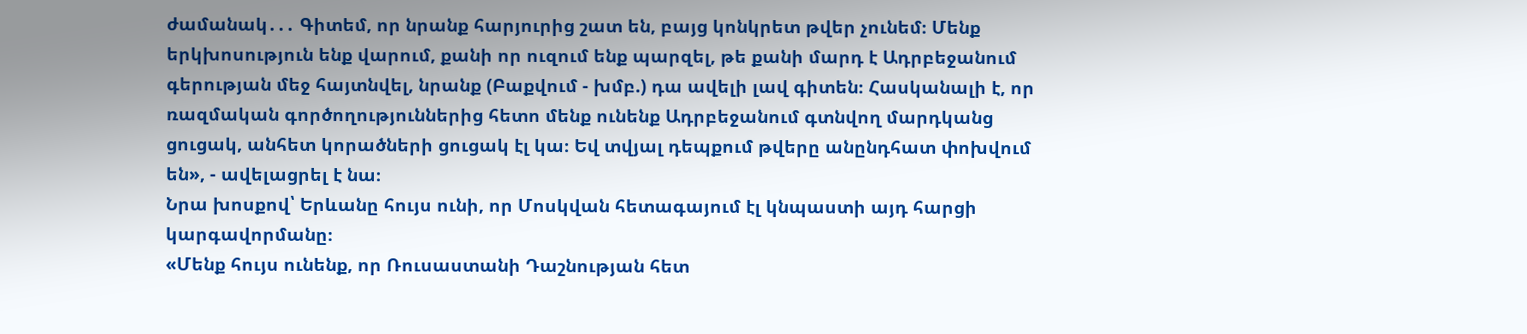ժամանակ․․․ Գիտեմ, որ նրանք հարյուրից շատ են, բայց կոնկրետ թվեր չունեմ։ Մենք երկխոսություն ենք վարում, քանի որ ուզում ենք պարզել, թե քանի մարդ է Ադրբեջանում գերության մեջ հայտնվել, նրանք (Բաքվում - խմբ.) դա ավելի լավ գիտեն։ Հասկանալի է, որ ռազմական գործողություններից հետո մենք ունենք Ադրբեջանում գտնվող մարդկանց ցուցակ, անհետ կորածների ցուցակ էլ կա։ Եվ տվյալ դեպքում թվերը անընդհատ փոխվում են», - ավելացրել է նա։
Նրա խոսքով՝ Երևանը հույս ունի, որ Մոսկվան հետագայում էլ կնպաստի այդ հարցի կարգավորմանը։
«Մենք հույս ունենք, որ Ռուսաստանի Դաշնության հետ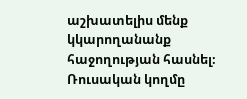աշխատելիս մենք կկարողանանք հաջողության հասնել։ Ռուսական կողմը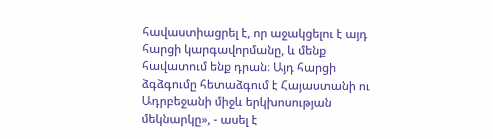հավաստիացրել է, որ աջակցելու է այդ հարցի կարգավորմանը, և մենք հավատում ենք դրան։ Այդ հարցի ձգձգումը հետաձգում է Հայաստանի ու Ադրբեջանի միջև երկխոսության մեկնարկը», - ասել է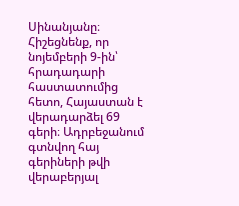Սինանյանը։
Հիշեցնենք, որ նոյեմբերի 9-ին՝ հրադադարի հաստատումից հետո, Հայաստան է վերադարձել 69 գերի։ Ադրբեջանում գտնվող հայ գերիների թվի վերաբերյալ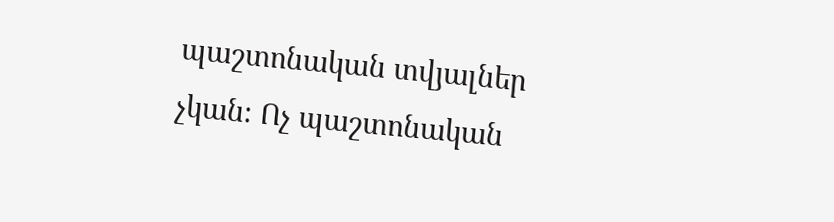պաշտոնական տվյալներ չկան։ Ոչ պաշտոնական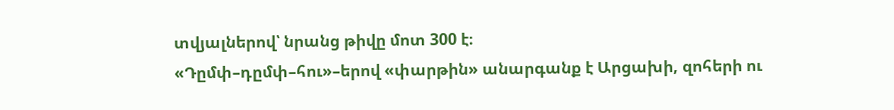տվյալներով՝ նրանց թիվը մոտ 300 է։
«Դըմփ–դըմփ–հու»–երով «փարթին» անարգանք է Արցախի, զոհերի ու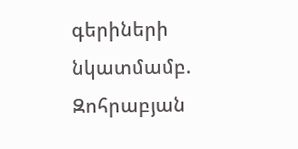գերիների նկատմամբ. Զոհրաբյան